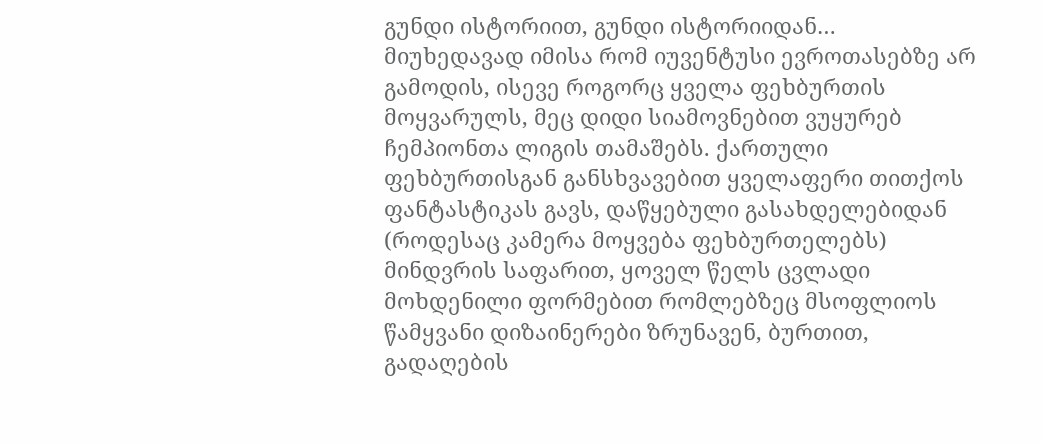გუნდი ისტორიით, გუნდი ისტორიიდან…
მიუხედავად იმისა რომ იუვენტუსი ევროთასებზე არ გამოდის, ისევე როგორც ყველა ფეხბურთის მოყვარულს, მეც დიდი სიამოვნებით ვუყურებ ჩემპიონთა ლიგის თამაშებს. ქართული ფეხბურთისგან განსხვავებით ყველაფერი თითქოს ფანტასტიკას გავს, დაწყებული გასახდელებიდან (როდესაც კამერა მოყვება ფეხბურთელებს) მინდვრის საფარით, ყოველ წელს ცვლადი მოხდენილი ფორმებით რომლებზეც მსოფლიოს წამყვანი დიზაინერები ზრუნავენ, ბურთით, გადაღების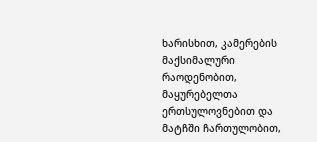ხარისხით, კამერების მაქსიმალური რაოდენობით, მაყურებელთა ერთსულოვნებით და მატჩში ჩართულობით,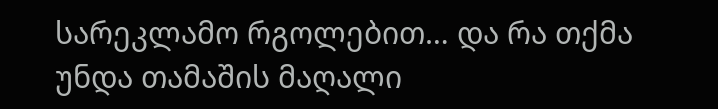სარეკლამო რგოლებით… და რა თქმა უნდა თამაშის მაღალი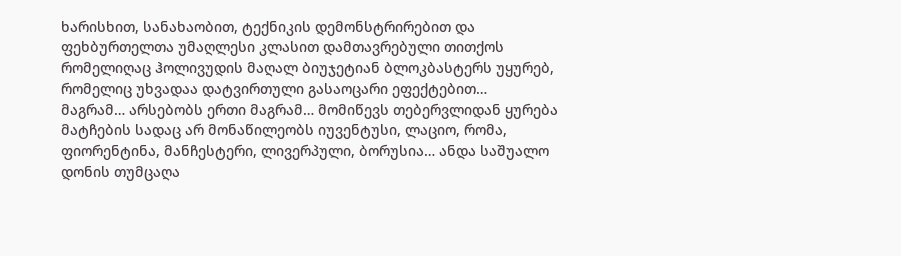ხარისხით, სანახაობით, ტექნიკის დემონსტრირებით და ფეხბურთელთა უმაღლესი კლასით დამთავრებული თითქოს რომელიღაც ჰოლივუდის მაღალ ბიუჯეტიან ბლოკბასტერს უყურებ, რომელიც უხვადაა დატვირთული გასაოცარი ეფექტებით…
მაგრამ… არსებობს ერთი მაგრამ… მომიწევს თებერვლიდან ყურება მატჩების სადაც არ მონაწილეობს იუვენტუსი, ლაციო, რომა, ფიორენტინა, მანჩესტერი, ლივერპული, ბორუსია… ანდა საშუალო დონის თუმცაღა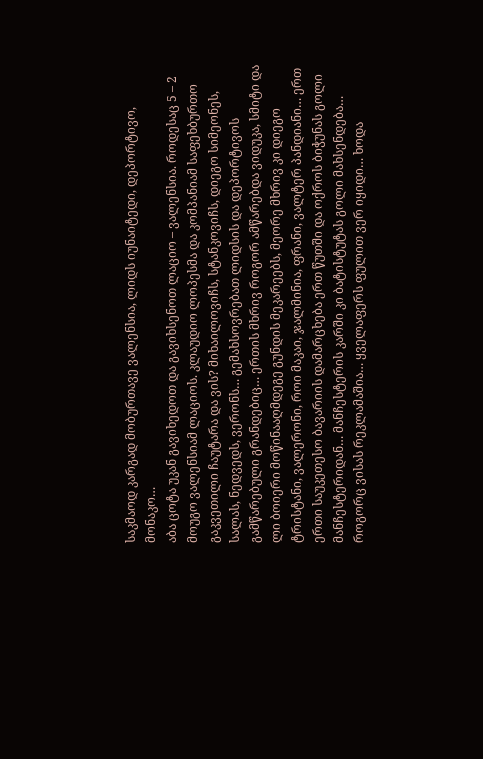საკმაოდ კარგად მობურთავე ვალენსია, ლიდს იუნაიტედი, დეპორტივო, მონაკო…
აბა ცოტა უკან გავიხედოთ და გავიხსენოთ ლაციო – ვალენსია. როდესაც 5 – 2 მოუგო ვალენსიამ ლაციოს. კლაუდიო ლოპესმა და კომპანიამ საფეხბურთო გაკვეთილი ჩაუტარა და ვის? მიხაილოვიჩს, სტანკოვიჩს, დიეგო სიმეონეს, სალას, ნედვედს, ვერონს… გემახსოვრებათ ლიდსის და დეპორტივოს გამწარებული გრანდებიც… ერთის მხრივ როგორ ამწარებდა ვიდუკა, სმიტი და ლი ბოიერი მოწინააღმდეგე გუნდის მეკარეებს, მეორე მხრივ კი დიეგო ტრისტანი, ვალერონი, როი მაკაი, ჯალმინია, ფრანი, ვალტერ პანდიანი… ერთ ერთი საუკეთესო ბავარიის დამარცხება ერთ წუთში და ოქროს ბიჭუნას გოლი მანჩესტერიდან… მანჩესტერის კარში კი ბატისტუტას გოლი მახსენდება… როგორც ვისას რეკლამაშია… ყველაფერს ფულით ვერ იყიდი… ხოდა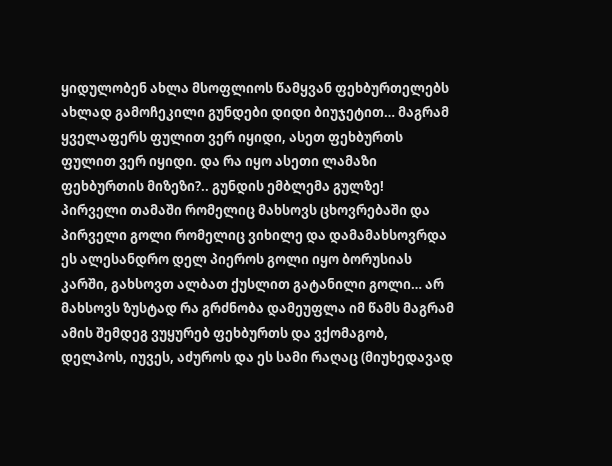ყიდულობენ ახლა მსოფლიოს წამყვან ფეხბურთელებს ახლად გამოჩეკილი გუნდები დიდი ბიუჯეტით… მაგრამ ყველაფერს ფულით ვერ იყიდი, ასეთ ფეხბურთს ფულით ვერ იყიდი. და რა იყო ასეთი ლამაზი ფეხბურთის მიზეზი?.. გუნდის ემბლემა გულზე!
პირველი თამაში რომელიც მახსოვს ცხოვრებაში და პირველი გოლი რომელიც ვიხილე და დამამახსოვრდა ეს ალესანდრო დელ პიეროს გოლი იყო ბორუსიას კარში, გახსოვთ ალბათ ქუსლით გატანილი გოლი… არ მახსოვს ზუსტად რა გრძნობა დამეუფლა იმ წამს მაგრამ ამის შემდეგ ვუყურებ ფეხბურთს და ვქომაგობ, დელპოს, იუვეს, აძუროს და ეს სამი რაღაც (მიუხედავად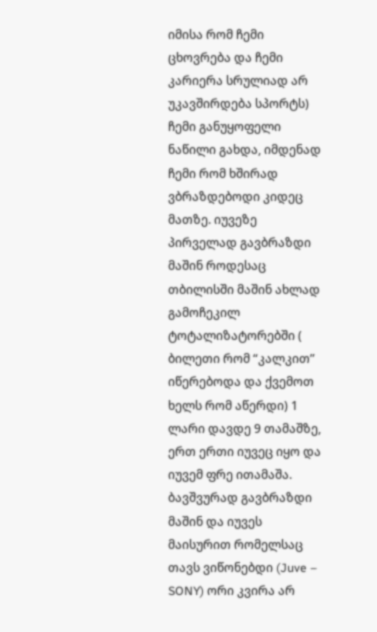იმისა რომ ჩემი ცხოვრება და ჩემი კარიერა სრულიად არ უკავშირდება სპორტს) ჩემი განუყოფელი ნაწილი გახდა, იმდენად ჩემი რომ ხშირად ვბრაზდებოდი კიდეც მათზე. იუვეზე პირველად გავბრაზდი მაშინ როდესაც თბილისში მაშინ ახლად გამოჩეკილ ტოტალიზატორებში ( ბილეთი რომ “კალკით” იწერებოდა და ქვემოთ ხელს რომ აწერდი) 1 ლარი დავდე 9 თამაშზე, ერთ ერთი იუვეც იყო და იუვემ ფრე ითამაშა. ბავშვურად გავბრაზდი მაშინ და იუვეს მაისურით რომელსაც თავს ვიწონებდი (Juve – SONY) ორი კვირა არ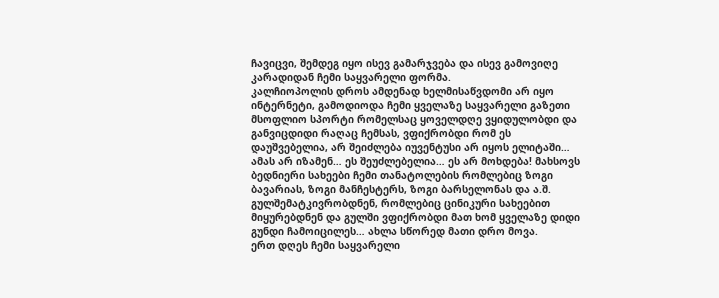ჩავიცვი, შემდეგ იყო ისევ გამარჯვება და ისევ გამოვიღე კარადიდან ჩემი საყვარელი ფორმა.
კალჩიოპოლის დროს ამდენად ხელმისაწვდომი არ იყო ინტერნეტი, გამოდიოდა ჩემი ყველაზე საყვარელი გაზეთი მსოფლიო სპორტი რომელსაც ყოველდღე ვყიდულობდი და განვიცდიდი რაღაც ჩემსას, ვფიქრობდი რომ ეს დაუშვებელია, არ შეიძლება იუვენტუსი არ იყოს ელიტაში… ამას არ იზამენ… ეს შეუძლებელია… ეს არ მოხდება! მახსოვს ბედნიერი სახეები ჩემი თანატოლების რომლებიც ზოგი ბავარიას, ზოგი მანჩესტერს, ზოგი ბარსელონას და ა.შ. გულშემატკივრობდნენ, რომლებიც ცინიკური სახეებით მიყურებდნენ და გულში ვფიქრობდი მათ ხომ ყველაზე დიდი გუნდი ჩამოიცილეს… ახლა სწორედ მათი დრო მოვა.
ერთ დღეს ჩემი საყვარელი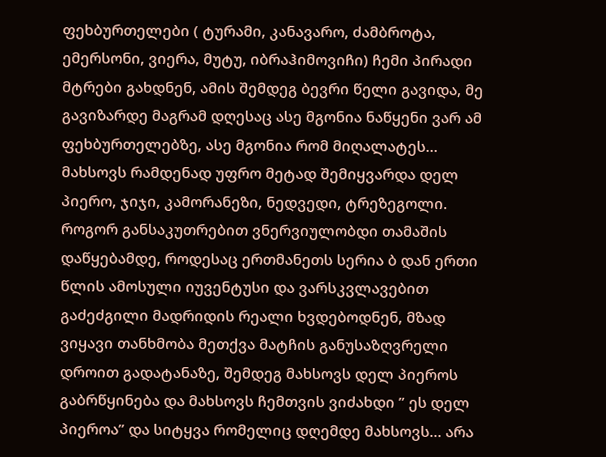ფეხბურთელები ( ტურამი, კანავარო, ძამბროტა, ემერსონი, ვიერა, მუტუ, იბრაჰიმოვიჩი) ჩემი პირადი მტრები გახდნენ, ამის შემდეგ ბევრი წელი გავიდა, მე გავიზარდე მაგრამ დღესაც ასე მგონია ნაწყენი ვარ ამ ფეხბურთელებზე, ასე მგონია რომ მიღალატეს… მახსოვს რამდენად უფრო მეტად შემიყვარდა დელ პიერო, ჯიჯი, კამორანეზი, ნედვედი, ტრეზეგოლი. როგორ განსაკუთრებით ვნერვიულობდი თამაშის დაწყებამდე, როდესაც ერთმანეთს სერია ბ დან ერთი წლის ამოსული იუვენტუსი და ვარსკვლავებით გაძეძგილი მადრიდის რეალი ხვდებოდნენ, მზად ვიყავი თანხმობა მეთქვა მატჩის განუსაზღვრელი დროით გადატანაზე, შემდეგ მახსოვს დელ პიეროს გაბრწყინება და მახსოვს ჩემთვის ვიძახდი ” ეს დელ პიეროა” და სიტყვა რომელიც დღემდე მახსოვს… არა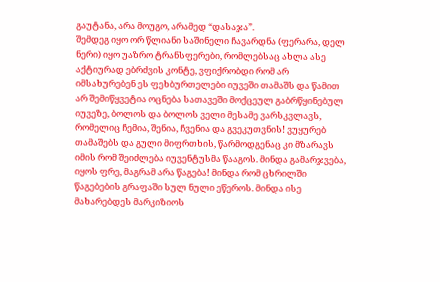გაუტანა, არა მოუგო, არამედ “დასაჯა”.
შემდეგ იყო ორ წლიანი საშინელი ჩავარდნა (ფერარა, დელ ნერი) იყო უაზრო ტრანსფერები, რომლებსაც ახლა ასე აქტიურად ებრძვის კონტე, ვფიქრობდი რომ არ იმსახურებენ ეს ფეხბურთელები იუვეში თამაშს და წამით არ შემიწყვეტია ოცნება სათავეში მოქცეულ გაბრწყინებულ იუვეზე, ბოლოს და ბოლოს ველი მესამე ვარსკვლავს, რომელიც ჩემია, შენია, ჩვენია და გვეკუთვნის! ვუყურებ თამაშებს და გული მიფრთხის, წარმოდგენაც კი მზარავს იმის რომ შეიძლება იუვენტუსმა წააგოს. მინდა გამარჯვება, იყოს ფრე, მაგრამ არა წაგება! მინდა რომ ცხრილში წაგებების გრაფაში სულ ნული ეწეროს. მინდა ისე მახარებდეს მარკიზიოს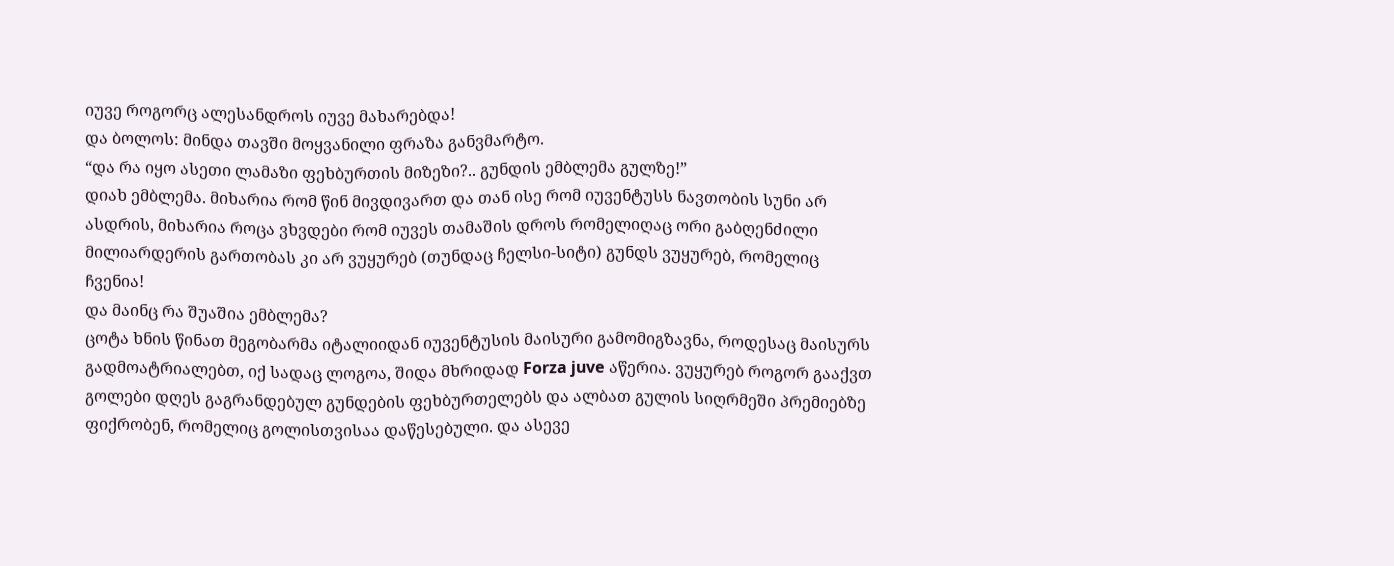იუვე როგორც ალესანდროს იუვე მახარებდა!
და ბოლოს: მინდა თავში მოყვანილი ფრაზა განვმარტო.
“და რა იყო ასეთი ლამაზი ფეხბურთის მიზეზი?.. გუნდის ემბლემა გულზე!”
დიახ ემბლემა. მიხარია რომ წინ მივდივართ და თან ისე რომ იუვენტუსს ნავთობის სუნი არ ასდრის, მიხარია როცა ვხვდები რომ იუვეს თამაშის დროს რომელიღაც ორი გაბღენძილი მილიარდერის გართობას კი არ ვუყურებ (თუნდაც ჩელსი-სიტი) გუნდს ვუყურებ, რომელიც ჩვენია!
და მაინც რა შუაშია ემბლემა?
ცოტა ხნის წინათ მეგობარმა იტალიიდან იუვენტუსის მაისური გამომიგზავნა, როდესაც მაისურს გადმოატრიალებთ, იქ სადაც ლოგოა, შიდა მხრიდად Forza juve აწერია. ვუყურებ როგორ გააქვთ გოლები დღეს გაგრანდებულ გუნდების ფეხბურთელებს და ალბათ გულის სიღრმეში პრემიებზე ფიქრობენ, რომელიც გოლისთვისაა დაწესებული. და ასევე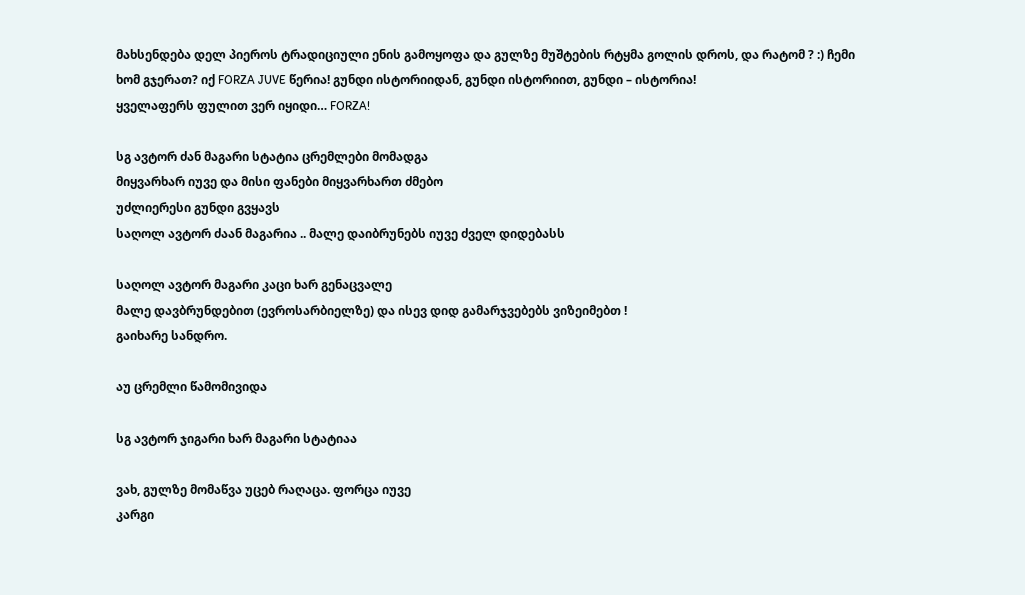მახსენდება დელ პიეროს ტრადიციული ენის გამოყოფა და გულზე მუშტების რტყმა გოლის დროს, და რატომ ? :) ჩემი ხომ გჯერათ? იქ FORZA JUVE წერია! გუნდი ისტორიიდან, გუნდი ისტორიით, გუნდი – ისტორია!
ყველაფერს ფულით ვერ იყიდი… FORZA!

სგ ავტორ ძან მაგარი სტატია ცრემლები მომადგა
მიყვარხარ იუვე და მისი ფანები მიყვარხართ ძმებო
უძლიერესი გუნდი გვყავს
საღოლ ავტორ ძაან მაგარია .. მალე დაიბრუნებს იუვე ძველ დიდებასს

საღოლ ავტორ მაგარი კაცი ხარ გენაცვალე
მალე დავბრუნდებით (ევროსარბიელზე) და ისევ დიდ გამარჯვებებს ვიზეიმებთ !
გაიხარე სანდრო.

აუ ცრემლი წამომივიდა

სგ ავტორ ჯიგარი ხარ მაგარი სტატიაა

ვახ, გულზე მომაწვა უცებ რაღაცა. ფორცა იუვე
კარგი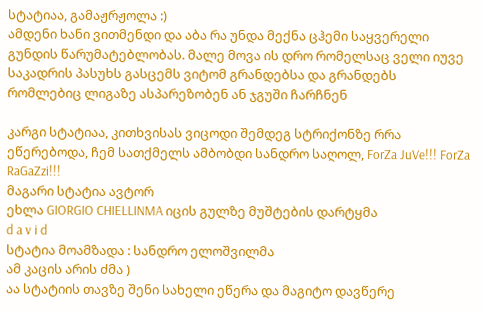სტატიაა, გამაჟრჟოლა :)
ამდენი ხანი ვითმენდი და აბა რა უნდა მექნა ცჰემი საყვერელი გუნდის წარუმატებლობას. მალე მოვა ის დრო რომელსაც ველი იუვე საკადრის პასუხს გასცემს ვიტომ გრანდებსა და გრანდებს რომლებიც ლიგაზე ასპარეზობენ ან ჯგუში ჩარჩნენ

კარგი სტატიაა, კითხვისას ვიცოდი შემდეგ სტრიქონზე რრა ეწერებოდა, ჩემ სათქმელს ამბობდი სანდრო საღოლ, ForZa JuVe!!! ForZa RaGaZzi!!!
მაგარი სტატია ავტორ
ეხლა GIORGIO CHIELLINMA იცის გულზე მუშტების დარტყმა
d a v i d
სტატია მოამზადა : სანდრო ელოშვილმა
ამ კაცის არის ძმა )
აა სტატიის თავზე შენი სახელი ეწერა და მაგიტო დავწერე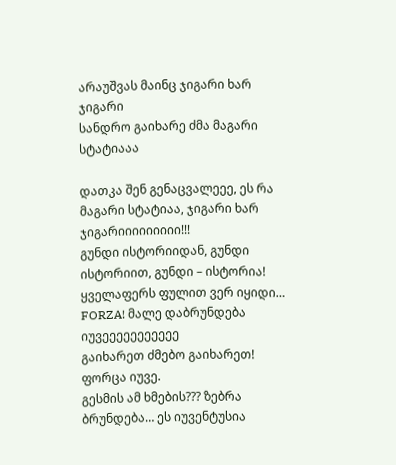არაუშვას მაინც ჯიგარი ხარ ჯიგარი
სანდრო გაიხარე ძმა მაგარი სტატიააა

დათკა შენ გენაცვალეეე, ეს რა მაგარი სტატიაა, ჯიგარი ხარ ჯიგარიიიიიიიიი!!!
გუნდი ისტორიიდან, გუნდი ისტორიით, გუნდი – ისტორია!
ყველაფერს ფულით ვერ იყიდი… FORZA! მალე დაბრუნდება იუვეეეეეეეეეეე
გაიხარეთ ძმებო გაიხარეთ!
ფორცა იუვე.
გესმის ამ ხმების??? ზებრა ბრუნდება… ეს იუვენტუსია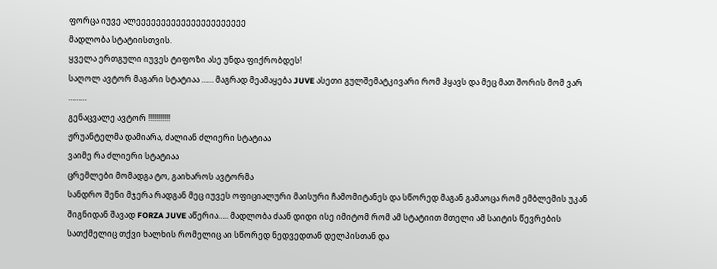ფორცა იუვე ალეეეეეეეეეეეეეეეეეეეეეე
მადლობა სტატიისთვის.
ყველა ერთგული იუვეს ტიფოზი ასე უნდა ფიქრობდეს!
საღოლ ავტორ მაგარი სტატიაა …… მაგრად მეამაყება JUVE ასეთი გულშემატკივარი რომ ჰყავს და მეც მათ შორის მომ ვარ ………
გენაცვალე ავტორ !!!!!!!!!!!
ჟრუანტელმა დამიარა, ძალიან ძლიერი სტატიაა
ვაიმე რა ძლიერი სტატიაა
ცრემლები მომადგა ტო, გაიხაროს ავტორმა
სანდრო შენი მჯერა რადგან მეც იუვეს ოფიციალური მაისური ჩამომიტანეს და სწორედ მაგან გამაოცა რომ ემბლემის უკან შიგნიდან შავად FORZA JUVE აწერია….. მადლობა ძაან დიდი ისე იმიტომ რომ ამ სტატიით მთელი ამ საიტის წევრების სათქმელიც თქვი ხალხის რომელიც აი სწორედ ნედვედთან დელპისთან და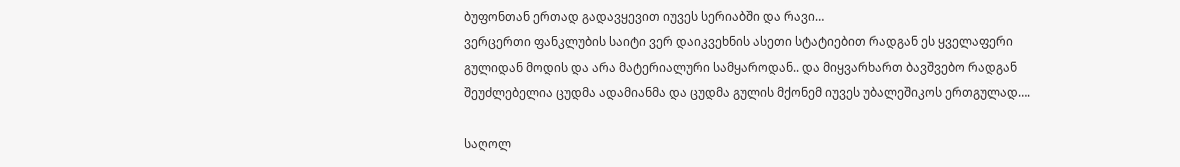ბუფონთან ერთად გადავყევით იუვეს სერიაბში და რავი…
ვერცერთი ფანკლუბის საიტი ვერ დაიკვეხნის ასეთი სტატიებით რადგან ეს ყველაფერი გულიდან მოდის და არა მატერიალური სამყაროდან.. და მიყვარხართ ბავშვებო რადგან შეუძლებელია ცუდმა ადამიანმა და ცუდმა გულის მქონემ იუვეს უბალეშიკოს ერთგულად….

საღოლ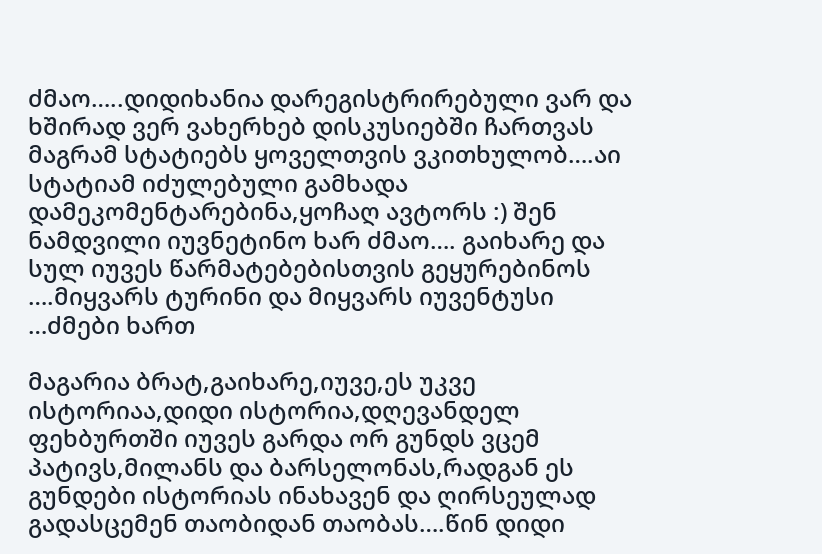ძმაო…..დიდიხანია დარეგისტრირებული ვარ და ხშირად ვერ ვახერხებ დისკუსიებში ჩართვას მაგრამ სტატიებს ყოველთვის ვკითხულობ….აი სტატიამ იძულებული გამხადა დამეკომენტარებინა,ყოჩაღ ავტორს :) შენ ნამდვილი იუვნეტინო ხარ ძმაო…. გაიხარე და სულ იუვეს წარმატებებისთვის გეყურებინოს ….მიყვარს ტურინი და მიყვარს იუვენტუსი …ძმები ხართ

მაგარია ბრატ,გაიხარე,იუვე,ეს უკვე ისტორიაა,დიდი ისტორია,დღევანდელ ფეხბურთში იუვეს გარდა ორ გუნდს ვცემ პატივს,მილანს და ბარსელონას,რადგან ეს გუნდები ისტორიას ინახავენ და ღირსეულად გადასცემენ თაობიდან თაობას….წინ დიდი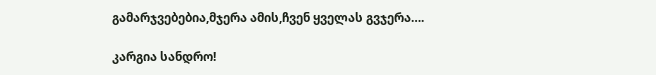გამარჯვებებია,მჯერა ამის,ჩვენ ყველას გვჯერა….

კარგია სანდრო!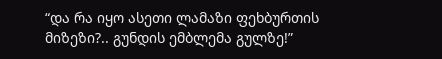“და რა იყო ასეთი ლამაზი ფეხბურთის მიზეზი?.. გუნდის ემბლემა გულზე!”